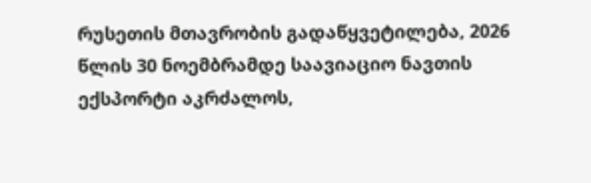რუსეთის მთავრობის გადაწყვეტილება, 2026 წლის 30 ნოემბრამდე საავიაციო ნავთის ექსპორტი აკრძალოს,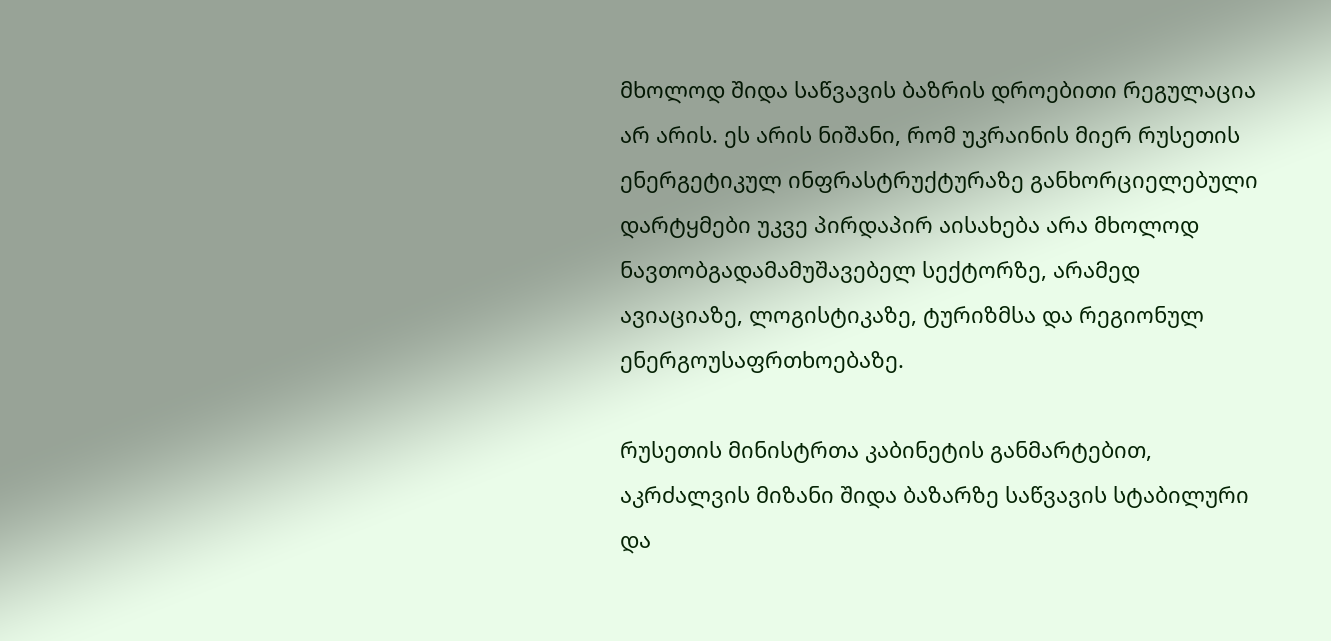მხოლოდ შიდა საწვავის ბაზრის დროებითი რეგულაცია არ არის. ეს არის ნიშანი, რომ უკრაინის მიერ რუსეთის ენერგეტიკულ ინფრასტრუქტურაზე განხორციელებული დარტყმები უკვე პირდაპირ აისახება არა მხოლოდ ნავთობგადამამუშავებელ სექტორზე, არამედ ავიაციაზე, ლოგისტიკაზე, ტურიზმსა და რეგიონულ ენერგოუსაფრთხოებაზე.

რუსეთის მინისტრთა კაბინეტის განმარტებით, აკრძალვის მიზანი შიდა ბაზარზე საწვავის სტაბილური და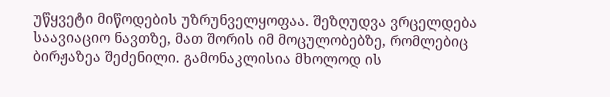უწყვეტი მიწოდების უზრუნველყოფაა. შეზღუდვა ვრცელდება საავიაციო ნავთზე, მათ შორის იმ მოცულობებზე, რომლებიც ბირჟაზეა შეძენილი. გამონაკლისია მხოლოდ ის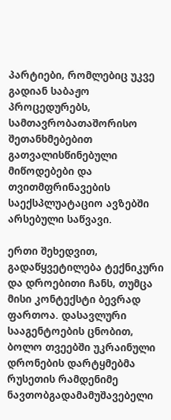პარტიები, რომლებიც უკვე გადიან საბაჟო პროცედურებს, სამთავრობათაშორისო შეთანხმებებით გათვალისწინებული მიწოდებები და თვითმფრინავების საექსპლუატაციო ავზებში არსებული საწვავი.

ერთი შეხედვით, გადაწყვეტილება ტექნიკური და დროებითი ჩანს, თუმცა მისი კონტექსტი ბევრად ფართოა. დასავლური სააგენტოების ცნობით, ბოლო თვეებში უკრაინული დრონების დარტყმებმა რუსეთის რამდენიმე ნავთობგადამამუშავებელი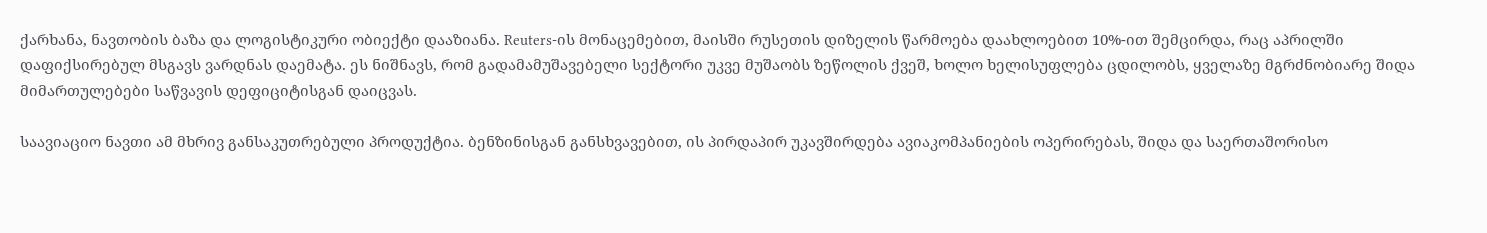ქარხანა, ნავთობის ბაზა და ლოგისტიკური ობიექტი დააზიანა. Reuters-ის მონაცემებით, მაისში რუსეთის დიზელის წარმოება დაახლოებით 10%-ით შემცირდა, რაც აპრილში დაფიქსირებულ მსგავს ვარდნას დაემატა. ეს ნიშნავს, რომ გადამამუშავებელი სექტორი უკვე მუშაობს ზეწოლის ქვეშ, ხოლო ხელისუფლება ცდილობს, ყველაზე მგრძნობიარე შიდა მიმართულებები საწვავის დეფიციტისგან დაიცვას.

საავიაციო ნავთი ამ მხრივ განსაკუთრებული პროდუქტია. ბენზინისგან განსხვავებით, ის პირდაპირ უკავშირდება ავიაკომპანიების ოპერირებას, შიდა და საერთაშორისო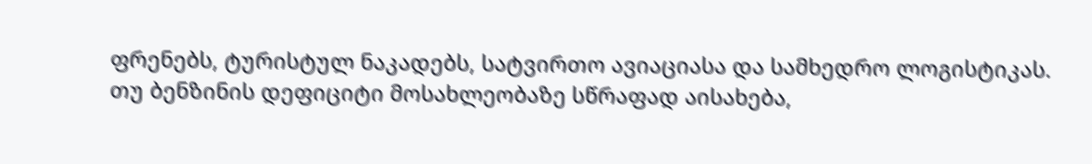ფრენებს, ტურისტულ ნაკადებს, სატვირთო ავიაციასა და სამხედრო ლოგისტიკას. თუ ბენზინის დეფიციტი მოსახლეობაზე სწრაფად აისახება,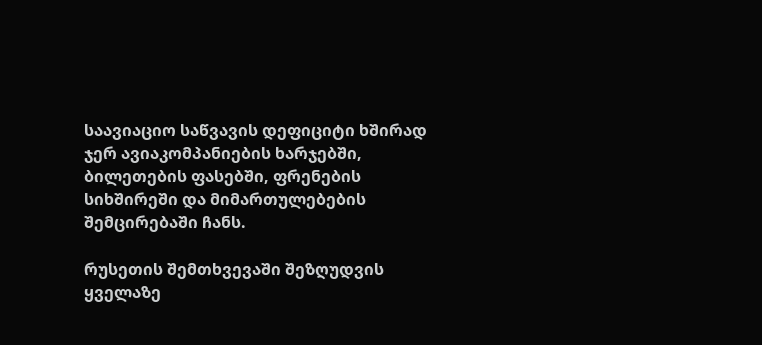საავიაციო საწვავის დეფიციტი ხშირად ჯერ ავიაკომპანიების ხარჯებში, ბილეთების ფასებში, ფრენების სიხშირეში და მიმართულებების შემცირებაში ჩანს.

რუსეთის შემთხვევაში შეზღუდვის ყველაზე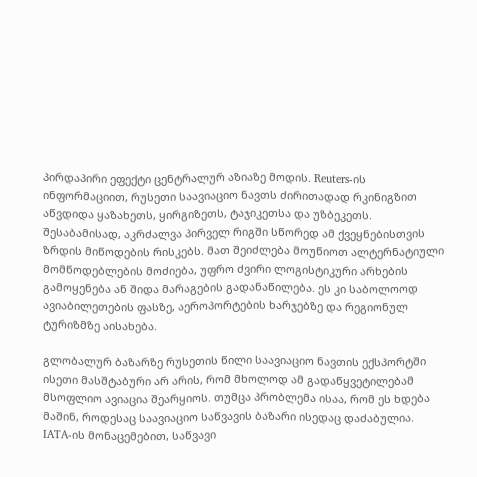პირდაპირი ეფექტი ცენტრალურ აზიაზე მოდის. Reuters-ის ინფორმაციით, რუსეთი საავიაციო ნავთს ძირითადად რკინიგზით აწვდიდა ყაზახეთს, ყირგიზეთს, ტაჯიკეთსა და უზბეკეთს. შესაბამისად, აკრძალვა პირველ რიგში სწორედ ამ ქვეყნებისთვის ზრდის მიწოდების რისკებს. მათ შეიძლება მოუწიოთ ალტერნატიული მომწოდებლების მოძიება, უფრო ძვირი ლოგისტიკური არხების გამოყენება ან შიდა მარაგების გადანაწილება. ეს კი საბოლოოდ ავიაბილეთების ფასზე, აეროპორტების ხარჯებზე და რეგიონულ ტურიზმზე აისახება.

გლობალურ ბაზარზე რუსეთის წილი საავიაციო ნავთის ექსპორტში ისეთი მასშტაბური არ არის, რომ მხოლოდ ამ გადაწყვეტილებამ მსოფლიო ავიაცია შეარყიოს. თუმცა პრობლემა ისაა, რომ ეს ხდება მაშინ, როდესაც საავიაციო საწვავის ბაზარი ისედაც დაძაბულია. IATA-ის მონაცემებით, საწვავი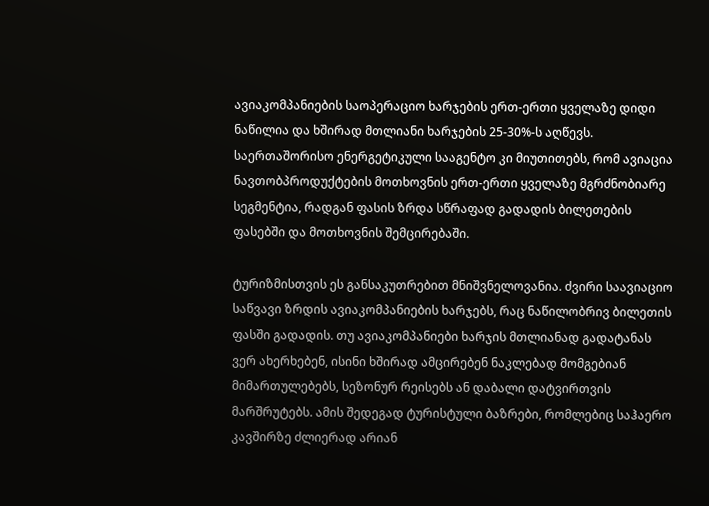ავიაკომპანიების საოპერაციო ხარჯების ერთ-ერთი ყველაზე დიდი ნაწილია და ხშირად მთლიანი ხარჯების 25-30%-ს აღწევს. საერთაშორისო ენერგეტიკული სააგენტო კი მიუთითებს, რომ ავიაცია ნავთობპროდუქტების მოთხოვნის ერთ-ერთი ყველაზე მგრძნობიარე სეგმენტია, რადგან ფასის ზრდა სწრაფად გადადის ბილეთების ფასებში და მოთხოვნის შემცირებაში.

ტურიზმისთვის ეს განსაკუთრებით მნიშვნელოვანია. ძვირი საავიაციო საწვავი ზრდის ავიაკომპანიების ხარჯებს, რაც ნაწილობრივ ბილეთის ფასში გადადის. თუ ავიაკომპანიები ხარჯის მთლიანად გადატანას ვერ ახერხებენ, ისინი ხშირად ამცირებენ ნაკლებად მომგებიან მიმართულებებს, სეზონურ რეისებს ან დაბალი დატვირთვის მარშრუტებს. ამის შედეგად ტურისტული ბაზრები, რომლებიც საჰაერო კავშირზე ძლიერად არიან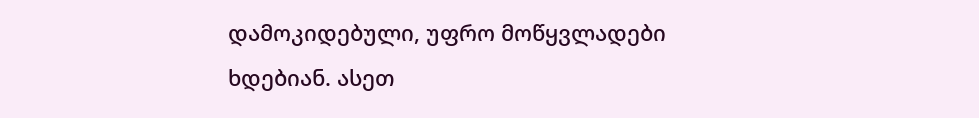დამოკიდებული, უფრო მოწყვლადები ხდებიან. ასეთ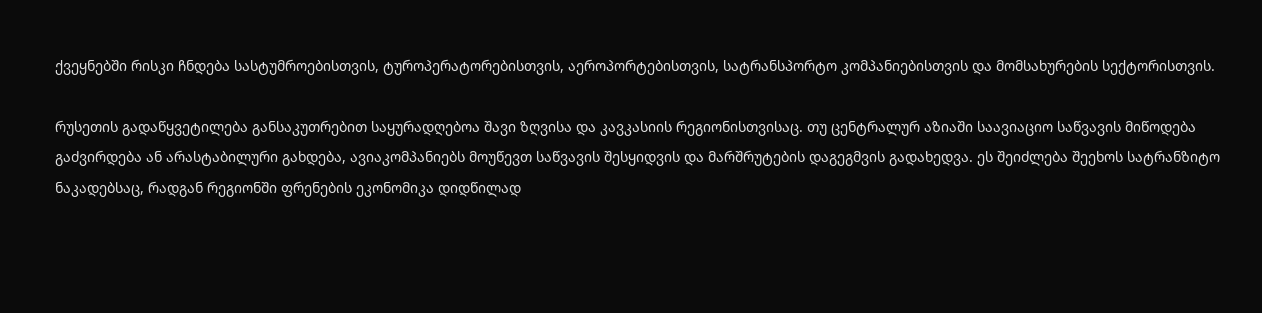ქვეყნებში რისკი ჩნდება სასტუმროებისთვის, ტუროპერატორებისთვის, აეროპორტებისთვის, სატრანსპორტო კომპანიებისთვის და მომსახურების სექტორისთვის.

რუსეთის გადაწყვეტილება განსაკუთრებით საყურადღებოა შავი ზღვისა და კავკასიის რეგიონისთვისაც. თუ ცენტრალურ აზიაში საავიაციო საწვავის მიწოდება გაძვირდება ან არასტაბილური გახდება, ავიაკომპანიებს მოუწევთ საწვავის შესყიდვის და მარშრუტების დაგეგმვის გადახედვა. ეს შეიძლება შეეხოს სატრანზიტო ნაკადებსაც, რადგან რეგიონში ფრენების ეკონომიკა დიდწილად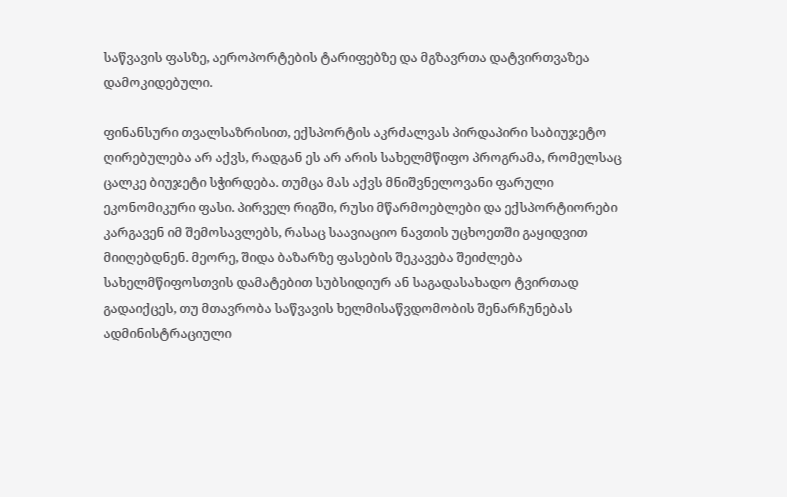საწვავის ფასზე, აეროპორტების ტარიფებზე და მგზავრთა დატვირთვაზეა დამოკიდებული.

ფინანსური თვალსაზრისით, ექსპორტის აკრძალვას პირდაპირი საბიუჯეტო ღირებულება არ აქვს, რადგან ეს არ არის სახელმწიფო პროგრამა, რომელსაც ცალკე ბიუჯეტი სჭირდება. თუმცა მას აქვს მნიშვნელოვანი ფარული ეკონომიკური ფასი. პირველ რიგში, რუსი მწარმოებლები და ექსპორტიორები კარგავენ იმ შემოსავლებს, რასაც საავიაციო ნავთის უცხოეთში გაყიდვით მიიღებდნენ. მეორე, შიდა ბაზარზე ფასების შეკავება შეიძლება სახელმწიფოსთვის დამატებით სუბსიდიურ ან საგადასახადო ტვირთად გადაიქცეს, თუ მთავრობა საწვავის ხელმისაწვდომობის შენარჩუნებას ადმინისტრაციული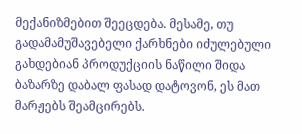მექანიზმებით შეეცდება. მესამე, თუ გადამამუშავებელი ქარხნები იძულებული გახდებიან პროდუქციის ნაწილი შიდა ბაზარზე დაბალ ფასად დატოვონ, ეს მათ მარჟებს შეამცირებს.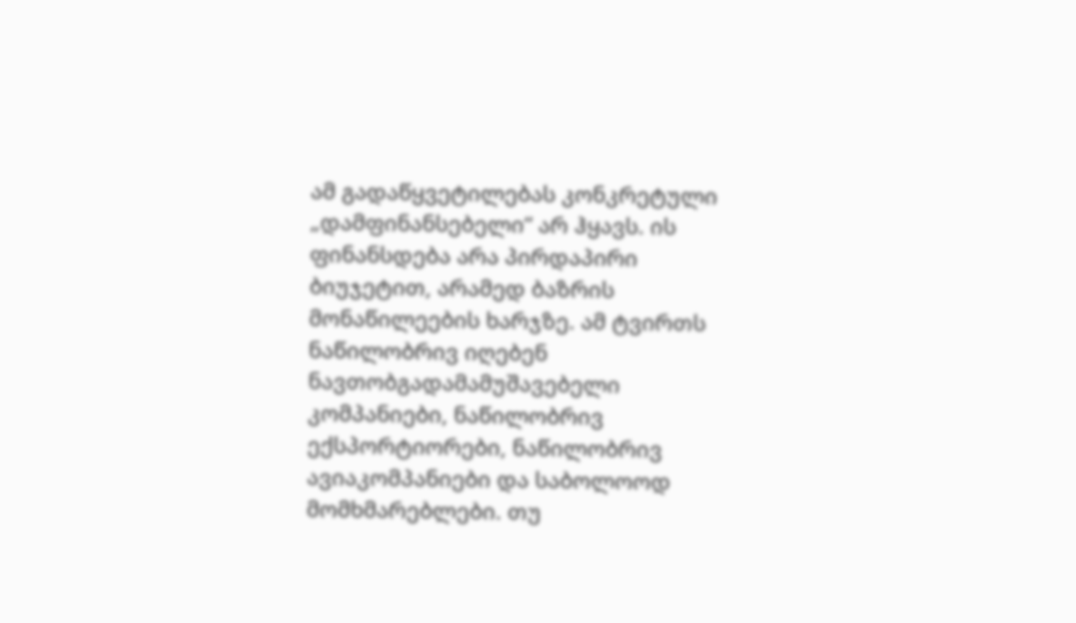ამ გადაწყვეტილებას კონკრეტული „დამფინანსებელი“ არ ჰყავს. ის ფინანსდება არა პირდაპირი ბიუჯეტით, არამედ ბაზრის მონაწილეების ხარჯზე. ამ ტვირთს ნაწილობრივ იღებენ ნავთობგადამამუშავებელი კომპანიები, ნაწილობრივ ექსპორტიორები, ნაწილობრივ ავიაკომპანიები და საბოლოოდ მომხმარებლები. თუ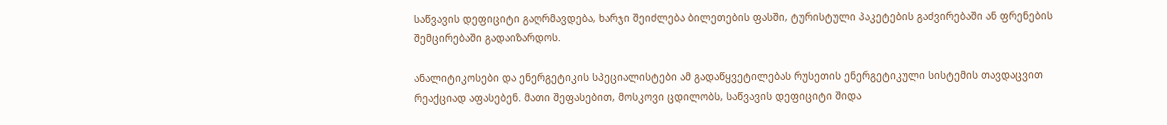საწვავის დეფიციტი გაღრმავდება, ხარჯი შეიძლება ბილეთების ფასში, ტურისტული პაკეტების გაძვირებაში ან ფრენების შემცირებაში გადაიზარდოს.

ანალიტიკოსები და ენერგეტიკის სპეციალისტები ამ გადაწყვეტილებას რუსეთის ენერგეტიკული სისტემის თავდაცვით რეაქციად აფასებენ. მათი შეფასებით, მოსკოვი ცდილობს, საწვავის დეფიციტი შიდა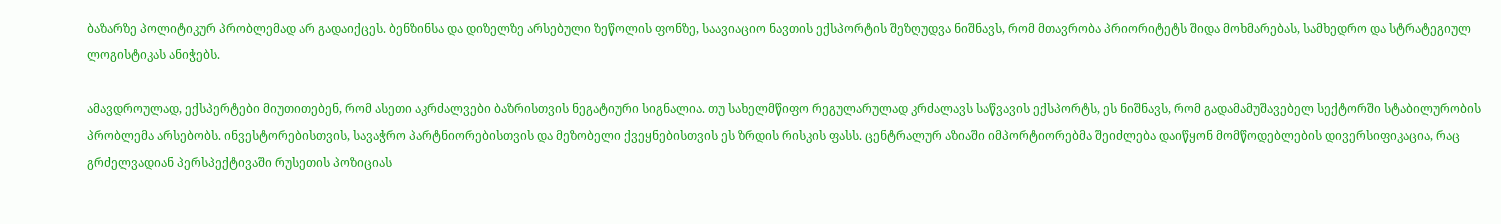ბაზარზე პოლიტიკურ პრობლემად არ გადაიქცეს. ბენზინსა და დიზელზე არსებული ზეწოლის ფონზე, საავიაციო ნავთის ექსპორტის შეზღუდვა ნიშნავს, რომ მთავრობა პრიორიტეტს შიდა მოხმარებას, სამხედრო და სტრატეგიულ ლოგისტიკას ანიჭებს.

ამავდროულად, ექსპერტები მიუთითებენ, რომ ასეთი აკრძალვები ბაზრისთვის ნეგატიური სიგნალია. თუ სახელმწიფო რეგულარულად კრძალავს საწვავის ექსპორტს, ეს ნიშნავს, რომ გადამამუშავებელ სექტორში სტაბილურობის პრობლემა არსებობს. ინვესტორებისთვის, სავაჭრო პარტნიორებისთვის და მეზობელი ქვეყნებისთვის ეს ზრდის რისკის ფასს. ცენტრალურ აზიაში იმპორტიორებმა შეიძლება დაიწყონ მომწოდებლების დივერსიფიკაცია, რაც გრძელვადიან პერსპექტივაში რუსეთის პოზიციას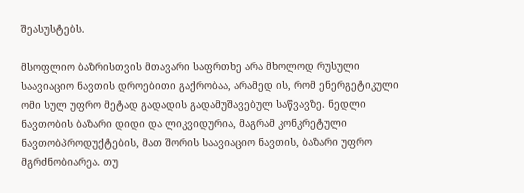შეასუსტებს.

მსოფლიო ბაზრისთვის მთავარი საფრთხე არა მხოლოდ რუსული საავიაციო ნავთის დროებითი გაქრობაა, არამედ ის, რომ ენერგეტიკული ომი სულ უფრო მეტად გადადის გადამუშავებულ საწვავზე. ნედლი ნავთობის ბაზარი დიდი და ლიკვიდურია, მაგრამ კონკრეტული ნავთობპროდუქტების, მათ შორის საავიაციო ნავთის, ბაზარი უფრო მგრძნობიარეა. თუ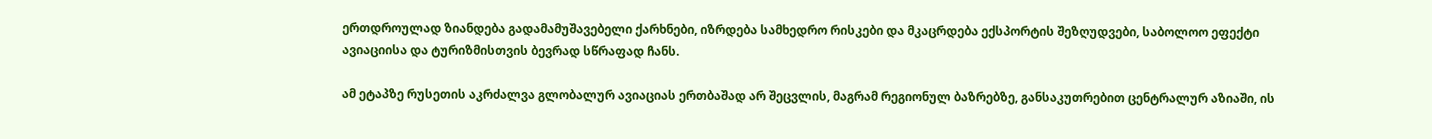ერთდროულად ზიანდება გადამამუშავებელი ქარხნები, იზრდება სამხედრო რისკები და მკაცრდება ექსპორტის შეზღუდვები, საბოლოო ეფექტი ავიაციისა და ტურიზმისთვის ბევრად სწრაფად ჩანს.

ამ ეტაპზე რუსეთის აკრძალვა გლობალურ ავიაციას ერთბაშად არ შეცვლის, მაგრამ რეგიონულ ბაზრებზე, განსაკუთრებით ცენტრალურ აზიაში, ის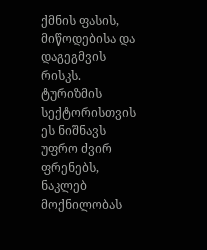ქმნის ფასის, მიწოდებისა და დაგეგმვის რისკს. ტურიზმის სექტორისთვის ეს ნიშნავს უფრო ძვირ ფრენებს, ნაკლებ მოქნილობას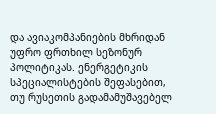და ავიაკომპანიების მხრიდან უფრო ფრთხილ სეზონურ პოლიტიკას. ენერგეტიკის სპეციალისტების შეფასებით, თუ რუსეთის გადამამუშავებელ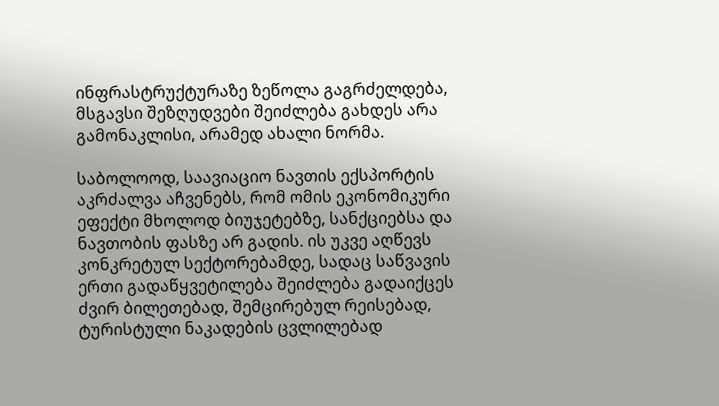ინფრასტრუქტურაზე ზეწოლა გაგრძელდება, მსგავსი შეზღუდვები შეიძლება გახდეს არა გამონაკლისი, არამედ ახალი ნორმა.

საბოლოოდ, საავიაციო ნავთის ექსპორტის აკრძალვა აჩვენებს, რომ ომის ეკონომიკური ეფექტი მხოლოდ ბიუჯეტებზე, სანქციებსა და ნავთობის ფასზე არ გადის. ის უკვე აღწევს კონკრეტულ სექტორებამდე, სადაც საწვავის ერთი გადაწყვეტილება შეიძლება გადაიქცეს ძვირ ბილეთებად, შემცირებულ რეისებად, ტურისტული ნაკადების ცვლილებად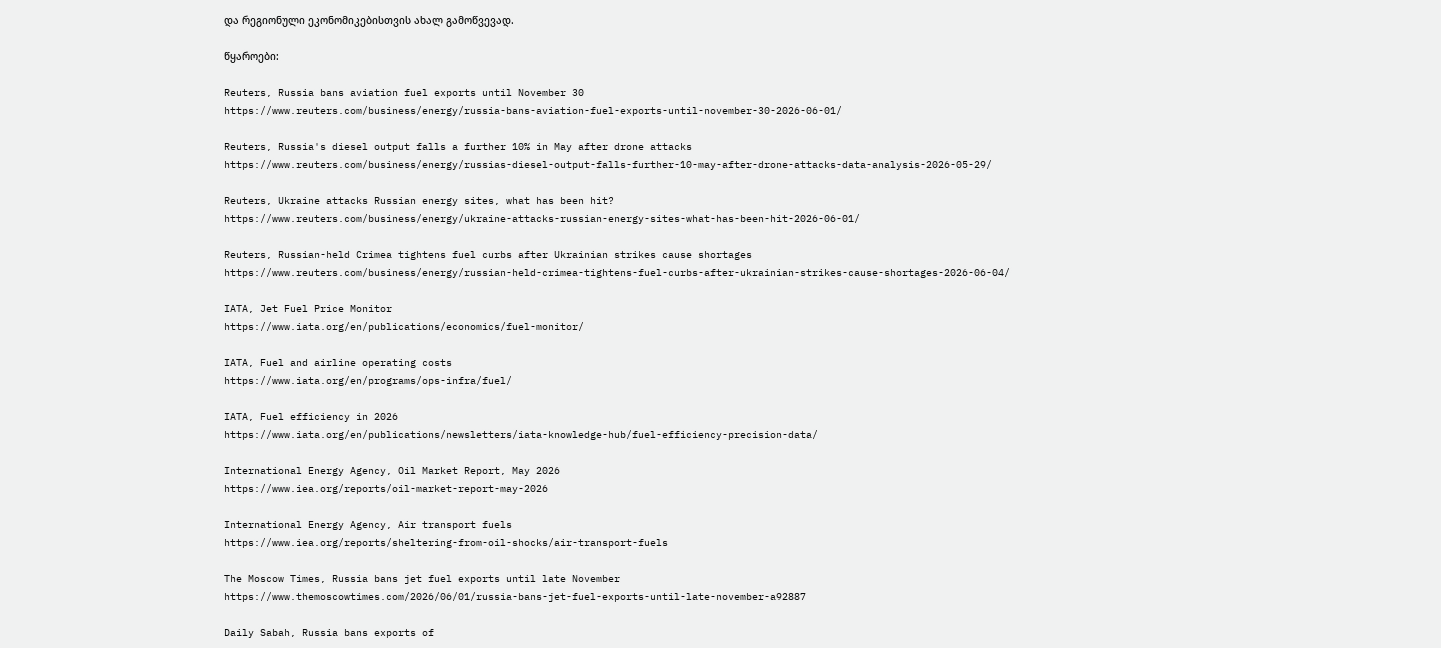და რეგიონული ეკონომიკებისთვის ახალ გამოწვევად.

წყაროები:

Reuters, Russia bans aviation fuel exports until November 30
https://www.reuters.com/business/energy/russia-bans-aviation-fuel-exports-until-november-30-2026-06-01/

Reuters, Russia's diesel output falls a further 10% in May after drone attacks
https://www.reuters.com/business/energy/russias-diesel-output-falls-further-10-may-after-drone-attacks-data-analysis-2026-05-29/

Reuters, Ukraine attacks Russian energy sites, what has been hit?
https://www.reuters.com/business/energy/ukraine-attacks-russian-energy-sites-what-has-been-hit-2026-06-01/

Reuters, Russian-held Crimea tightens fuel curbs after Ukrainian strikes cause shortages
https://www.reuters.com/business/energy/russian-held-crimea-tightens-fuel-curbs-after-ukrainian-strikes-cause-shortages-2026-06-04/

IATA, Jet Fuel Price Monitor
https://www.iata.org/en/publications/economics/fuel-monitor/

IATA, Fuel and airline operating costs
https://www.iata.org/en/programs/ops-infra/fuel/

IATA, Fuel efficiency in 2026
https://www.iata.org/en/publications/newsletters/iata-knowledge-hub/fuel-efficiency-precision-data/

International Energy Agency, Oil Market Report, May 2026
https://www.iea.org/reports/oil-market-report-may-2026

International Energy Agency, Air transport fuels
https://www.iea.org/reports/sheltering-from-oil-shocks/air-transport-fuels

The Moscow Times, Russia bans jet fuel exports until late November
https://www.themoscowtimes.com/2026/06/01/russia-bans-jet-fuel-exports-until-late-november-a92887

Daily Sabah, Russia bans exports of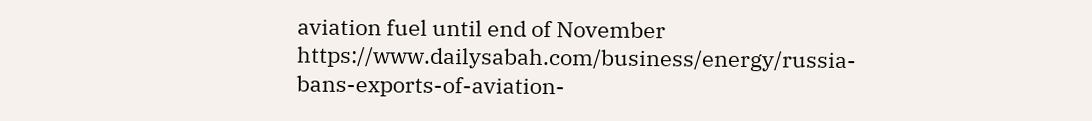aviation fuel until end of November
https://www.dailysabah.com/business/energy/russia-bans-exports-of-aviation-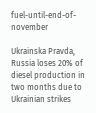fuel-until-end-of-november

Ukrainska Pravda, Russia loses 20% of diesel production in two months due to Ukrainian strikes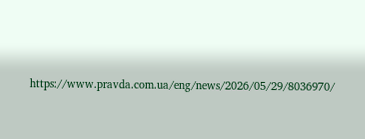https://www.pravda.com.ua/eng/news/2026/05/29/8036970/